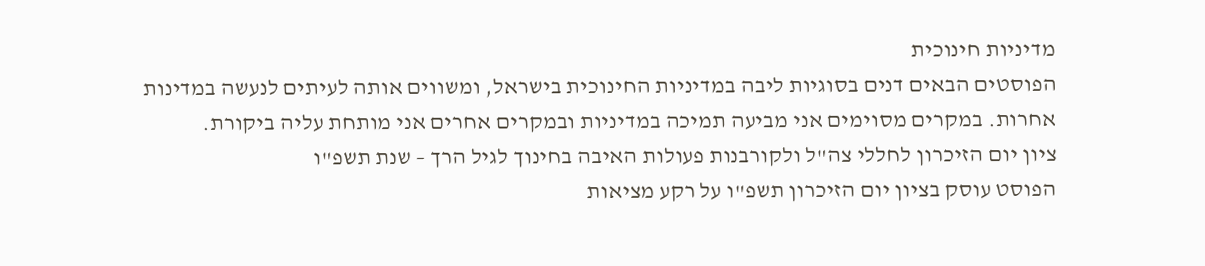מדיניות חינוכית
הפוסטים הבאים דנים בסוגיות ליבה במדיניות החינוכית בישראל, ומשווים אותה לעיתים לנעשה במדינות אחרות. במקרים מסוימים אני מביעה תמיכה במדיניות ובמקרים אחרים אני מותחת עליה ביקורת.
ציון יום הזיכרון לחללי צה"ל ולקורבנות פעולות האיבה בחינוך לגיל הרך – שנת תשפ"ו
הפוסט עוסק בציון יום הזיכרון תשפ"ו על רקע מציאות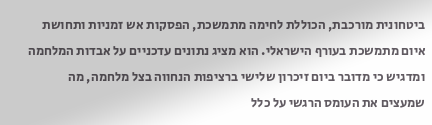ביטחונית מורכבת, הכוללת לחימה מתמשכת, הפסקות אש זמניות ותחושת איום מתמשכת בעורף הישראלי. הוא מציג נתונים עדכניים על אבדות המלחמה ומדגיש כי מדובר ביום זיכרון שלישי ברציפות הנחווה בצל מלחמה, מה שמעצים את העומס הרגשי על כלל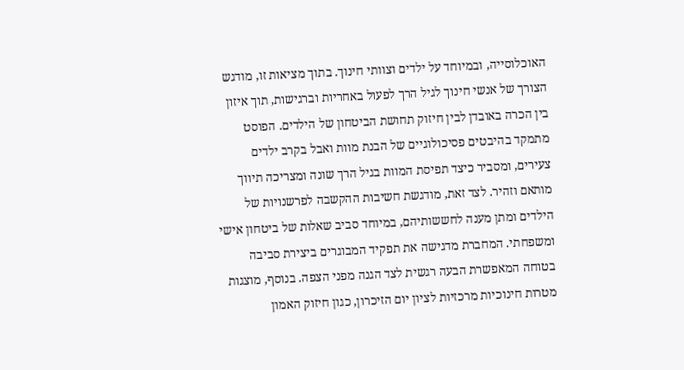האוכלוסייה, ובמיוחד על ילדים וצוותי חינוך. בתוך מציאות זו, מודגש הצורך של אנשי חינוך לגיל הרך לפעול באחריות וברגישות, תוך איזון בין הכרה באובדן לבין חיזוק תחושת הביטחון של הילדים. הפוסט מתמקד בהיבטים פסיכולוגיים של הבנת מוות ואבל בקרב ילדים צעירים, ומסביר כיצד תפיסת המוות בגיל הרך שונה ומצריכה תיווך מותאם וזהיר. לצד זאת, מודגשת חשיבות ההקשבה לפרשנויות של הילדים ומתן מענה לחששותיהם, במיוחד סביב שאלות של ביטחון אישי ומשפחתי. המחברת מדגישה את תפקיד המבוגרים ביצירת סביבה בטוחה המאפשרת הבעה רגשית לצד הגנה מפני הצפה. בנוסף, מוצגות מטרות חינוכיות מרכזיות לציון יום הזיכרון, כגון חיזוק האמון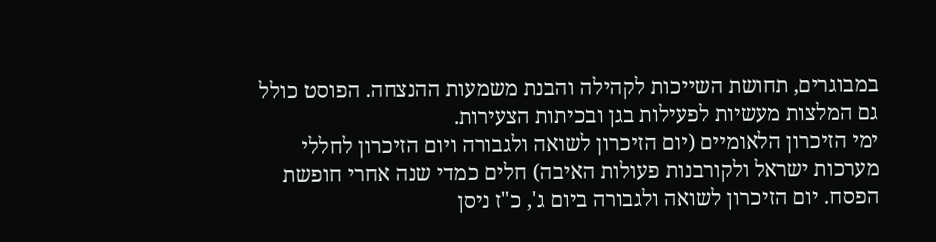במבוגרים, תחושת השייכות לקהילה והבנת משמעות ההנצחה. הפוסט כולל גם המלצות מעשיות לפעילות בגן ובכיתות הצעירות.
ימי הזיכרון הלאומיים (יום הזיכרון לשואה ולגבורה ויום הזיכרון לחללי מערכות ישראל ולקורבנות פעולות האיבה) חלים כמדי שנה אחרי חופשת הפסח. יום הזיכרון לשואה ולגבורה ביום ג', כ"ז ניסן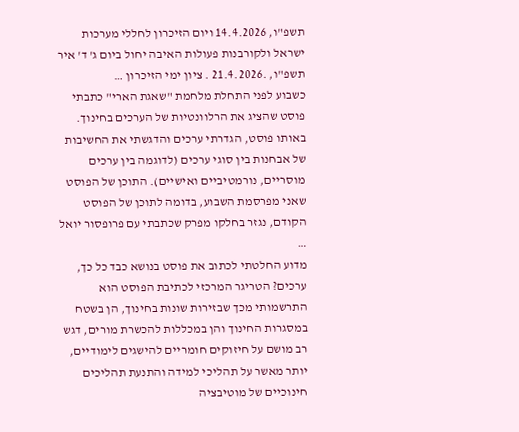תשפ"ו, 14.4.2026 ויום הזיכרון לחללי מערכות ישראל ולקורבנות פעולות האיבה יחול ביום ג' ד' איר תשפ"ו, .21.4.2026 . ציון ימי הזיכרון …
כשבוע לפני התחלת מלחמת "שאגת הארי" כתבתי פוסט שהציג את הרלוונטיות של הערכים בחינוך. באותו פוסט, הגדרתי ערכים והדגשתי את החשיבות של אבחנות בין סוגי ערכים (לדוגמה בין ערכים מוסריים, נורמטיביים ואישיים). התוכן של הפוסט שאני מפרסמת השבוע, בדומה לתוכן של הפוסט הקודם, נגזר בחלקו מפרק שכתבתי עם פרופסור יואל …
מדוע החלטתי לכתוב את פוסט בנושא כבד כל כך, ערכים? הטריגר המרכזי לכתיבת הפוסט הוא התרשמותי מכך שבזירות שונות בחינוך, הן בשטח במסגרות החינוך והן במכללות להכשרת מורים, דגש רב מושם על חיזוקים חומריים להישגים לימודיים, יותר מאשר על תהליכי למידה והתנעת תהליכים חינוכיים של מוטיבציה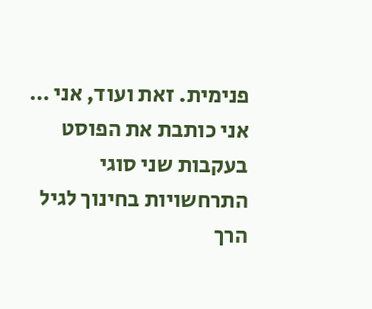פנימית. זאת ועוד, אני …
אני כותבת את הפוסט בעקבות שני סוגי התרחשויות בחינוך לגיל הרך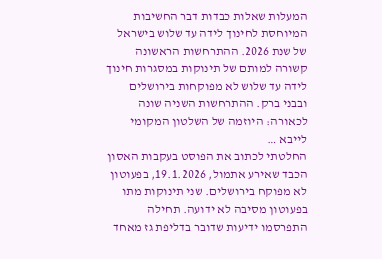המעלות שאלות כבדות דבר החשיבות המיוחסת לחינוך לידה עד שלוש בישראל של שנת 2026. ההתרחשות הראשונה קשורה למותם של תינוקות במסגרות חינוך לידה עד שלוש לא מפוקחות בירושלים ובבני ברק. ההתרחשות השניה שונה לכאורה: היוזמה של השלטון המקומי לייבא …
החלטתי לכתוב את הפוסט בעקבות האסון הכבד שאירע אתמול, 19.1.2026, בפעוטון לא מפוקח בירושלים. שני תינוקות מתו בפעוטון מסיבה לא ידועה. תחילה התפרסמו ידיעות שדובר בדליפת גז מאחד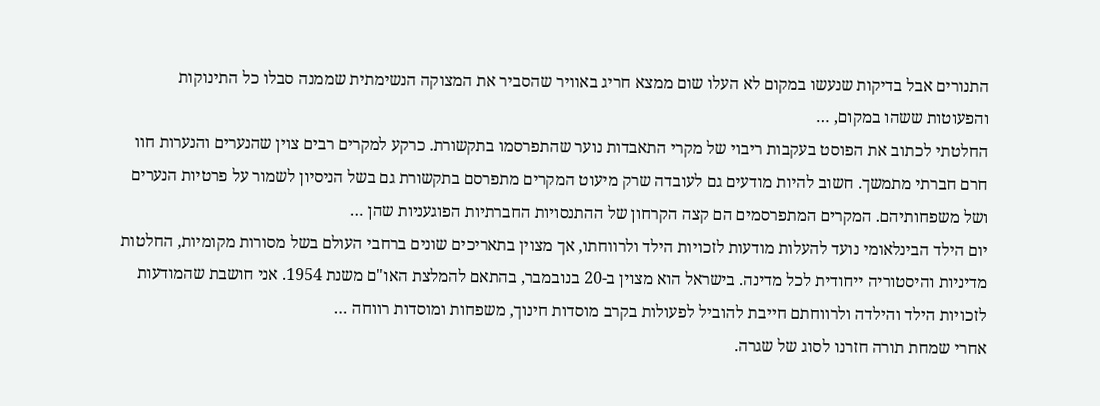התנורים אבל בדיקות שנעשו במקום לא העלו שום ממצא חריג באוויר שהסביר את המצוקה הנשימתית שממנה סבלו כל התינוקות והפעוטות ששהו במקום, …
החלטתי לכתוב את הפוסט בעקבות ריבוי של מקרי התאבדות נוער שהתפרסמו בתקשורת. כרקע למקרים רבים צוין שהנערים והנערות חוו חרם חברתי מתמשך. חשוב להיות מודעים גם לעובדה שרק מיעוט המקרים מתפרסם בתקשורת גם בשל הניסיון לשמור על פרטיות הנערים ושל משפחותיהם. המקרים המתפרסמים הם קצה הקרחון של ההתנסויות החברתיות הפוגעניות שהן …
יום הילד הבינלאומי נועד להעלות מודעות לזכויות הילד ולרווחתו, אך מצוין בתאריכים שונים ברחבי העולם בשל מסורות מקומיות, החלטות מדיניות והיסטוריה ייחודית לכל מדינה. בישראל הוא מצוין ב-20 בנובמבר, בהתאם להמלצת האו"ם משנת 1954. אני חושבת שהמודעות לזכויות הילד והילדה ולרווחתם חייבת להוביל לפעולות בקרב מוסדות חינוך, משפחות ומוסדות רווחה …
אחרי שמחת תורה חזרנו לסוג של שגרה.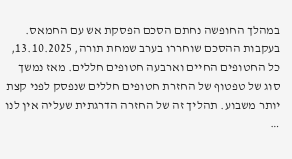במהלך החופשה נחתם הסכם הפסקת אש עם החמאס. בעקבות ההסכם שוחררו בערב שמחת תורה, 13.10.2025, כל החטופים החיים וארבעה חטופים חללים. מאז נמשך סוג של טפטוף של החזרת חטופים חללים שנפסק לפני קצת יותר משבוע. תהליך זה של החזרה הדרגתית שעליה אין לנו …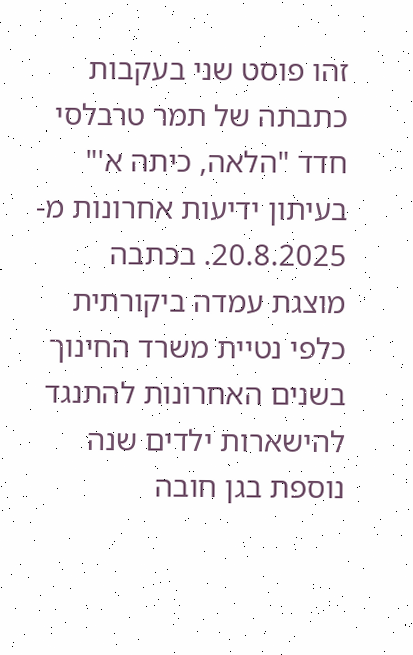זהו פוסט שני בעקבות כתבתה של תמר טרבלסי חדד "הלאה, כיתה א'" בעיתון ידיעות אחרונות מ- 20.8.2025. בכתבה מוצגת עמדה ביקורתית כלפי נטיית משרד החינוך בשנים האחרונות להתנגד להישארות ילדים שנה נוספת בגן חובה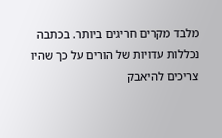מלבד מקרים חריגים ביותר. בכתבה נכללות עדויות של הורים על כך שהיו צריכים להיאבק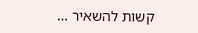קשות להשאיר …